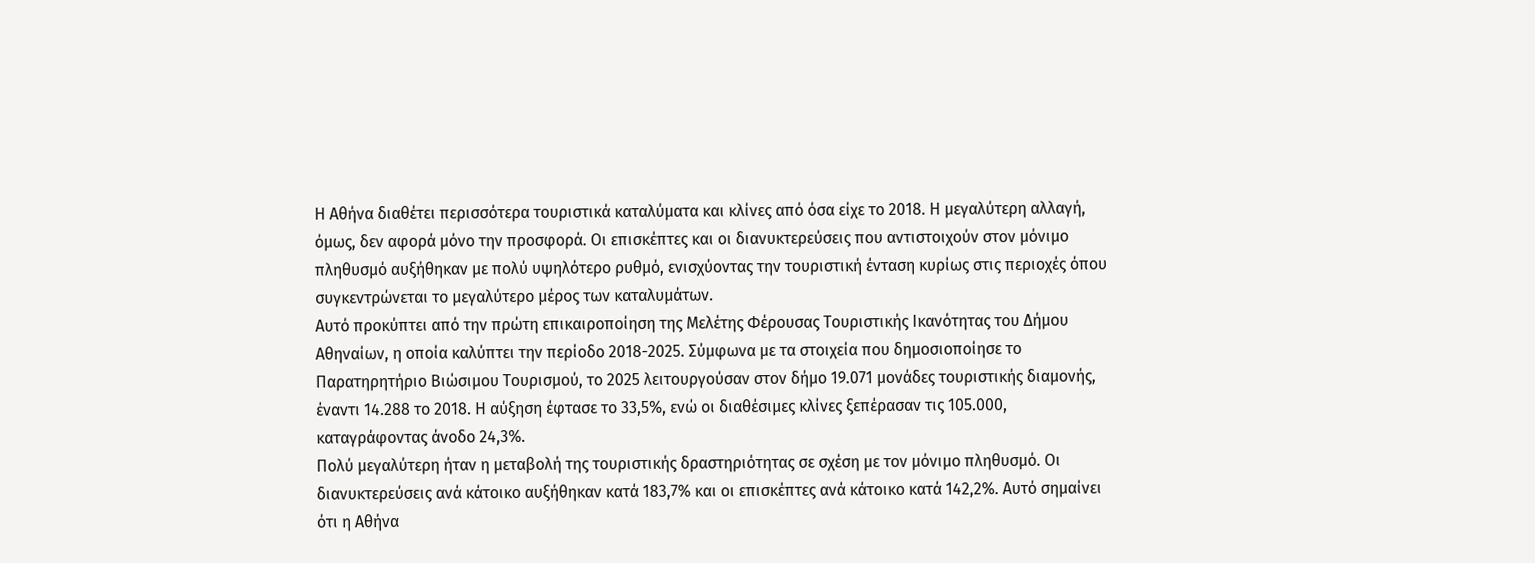Η Αθήνα διαθέτει περισσότερα τουριστικά καταλύματα και κλίνες από όσα είχε το 2018. Η μεγαλύτερη αλλαγή, όμως, δεν αφορά μόνο την προσφορά. Οι επισκέπτες και οι διανυκτερεύσεις που αντιστοιχούν στον μόνιμο πληθυσμό αυξήθηκαν με πολύ υψηλότερο ρυθμό, ενισχύοντας την τουριστική ένταση κυρίως στις περιοχές όπου συγκεντρώνεται το μεγαλύτερο μέρος των καταλυμάτων.
Αυτό προκύπτει από την πρώτη επικαιροποίηση της Μελέτης Φέρουσας Τουριστικής Ικανότητας του Δήμου Αθηναίων, η οποία καλύπτει την περίοδο 2018-2025. Σύμφωνα με τα στοιχεία που δημοσιοποίησε το Παρατηρητήριο Βιώσιμου Τουρισμού, το 2025 λειτουργούσαν στον δήμο 19.071 μονάδες τουριστικής διαμονής, έναντι 14.288 το 2018. Η αύξηση έφτασε το 33,5%, ενώ οι διαθέσιμες κλίνες ξεπέρασαν τις 105.000, καταγράφοντας άνοδο 24,3%.
Πολύ μεγαλύτερη ήταν η μεταβολή της τουριστικής δραστηριότητας σε σχέση με τον μόνιμο πληθυσμό. Οι διανυκτερεύσεις ανά κάτοικο αυξήθηκαν κατά 183,7% και οι επισκέπτες ανά κάτοικο κατά 142,2%. Αυτό σημαίνει ότι η Αθήνα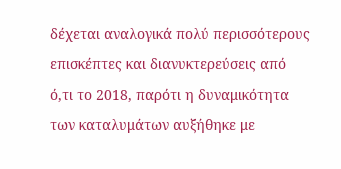δέχεται αναλογικά πολύ περισσότερους επισκέπτες και διανυκτερεύσεις από ό,τι το 2018, παρότι η δυναμικότητα των καταλυμάτων αυξήθηκε με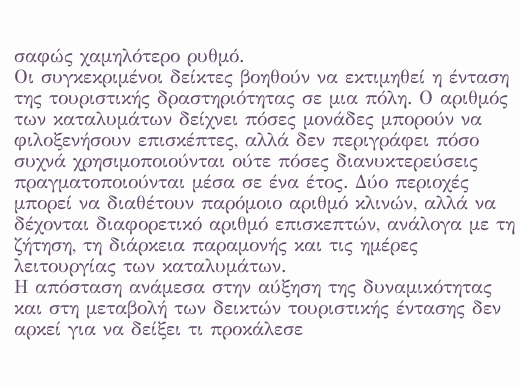σαφώς χαμηλότερο ρυθμό.
Οι συγκεκριμένοι δείκτες βοηθούν να εκτιμηθεί η ένταση της τουριστικής δραστηριότητας σε μια πόλη. Ο αριθμός των καταλυμάτων δείχνει πόσες μονάδες μπορούν να φιλοξενήσουν επισκέπτες, αλλά δεν περιγράφει πόσο συχνά χρησιμοποιούνται ούτε πόσες διανυκτερεύσεις πραγματοποιούνται μέσα σε ένα έτος. Δύο περιοχές μπορεί να διαθέτουν παρόμοιο αριθμό κλινών, αλλά να δέχονται διαφορετικό αριθμό επισκεπτών, ανάλογα με τη ζήτηση, τη διάρκεια παραμονής και τις ημέρες λειτουργίας των καταλυμάτων.
Η απόσταση ανάμεσα στην αύξηση της δυναμικότητας και στη μεταβολή των δεικτών τουριστικής έντασης δεν αρκεί για να δείξει τι προκάλεσε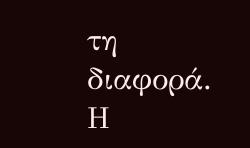τη διαφορά. Η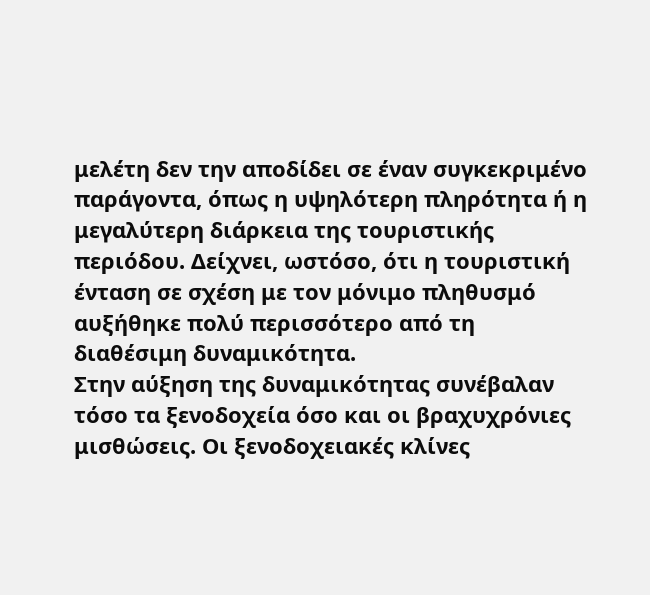μελέτη δεν την αποδίδει σε έναν συγκεκριμένο παράγοντα, όπως η υψηλότερη πληρότητα ή η μεγαλύτερη διάρκεια της τουριστικής περιόδου. Δείχνει, ωστόσο, ότι η τουριστική ένταση σε σχέση με τον μόνιμο πληθυσμό αυξήθηκε πολύ περισσότερο από τη διαθέσιμη δυναμικότητα.
Στην αύξηση της δυναμικότητας συνέβαλαν τόσο τα ξενοδοχεία όσο και οι βραχυχρόνιες μισθώσεις. Οι ξενοδοχειακές κλίνες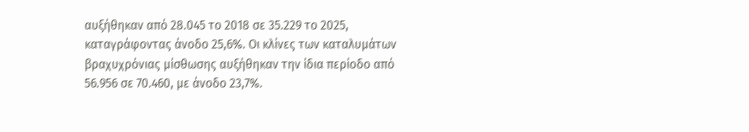αυξήθηκαν από 28.045 το 2018 σε 35.229 το 2025, καταγράφοντας άνοδο 25,6%. Οι κλίνες των καταλυμάτων βραχυχρόνιας μίσθωσης αυξήθηκαν την ίδια περίοδο από 56.956 σε 70.460, με άνοδο 23,7%.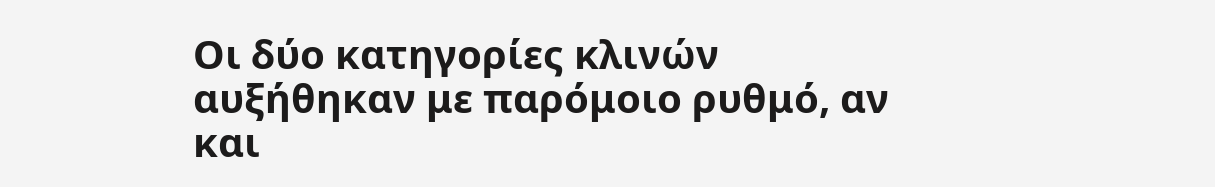Οι δύο κατηγορίες κλινών αυξήθηκαν με παρόμοιο ρυθμό, αν και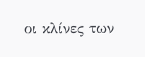οι κλίνες των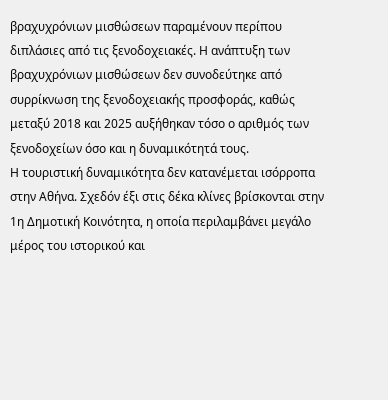βραχυχρόνιων μισθώσεων παραμένουν περίπου διπλάσιες από τις ξενοδοχειακές. Η ανάπτυξη των βραχυχρόνιων μισθώσεων δεν συνοδεύτηκε από συρρίκνωση της ξενοδοχειακής προσφοράς, καθώς μεταξύ 2018 και 2025 αυξήθηκαν τόσο ο αριθμός των ξενοδοχείων όσο και η δυναμικότητά τους.
Η τουριστική δυναμικότητα δεν κατανέμεται ισόρροπα στην Αθήνα. Σχεδόν έξι στις δέκα κλίνες βρίσκονται στην 1η Δημοτική Κοινότητα, η οποία περιλαμβάνει μεγάλο μέρος του ιστορικού και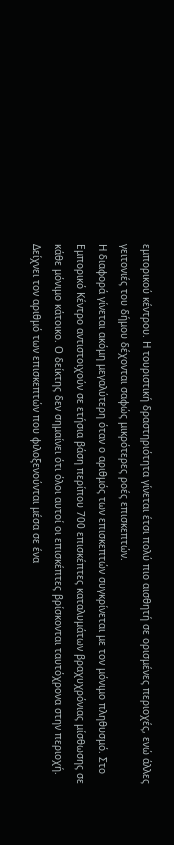εμπορικού κέντρου. Η τουριστική δραστηριότητα γίνεται έτσι πολύ πιο αισθητή σε ορισμένες περιοχές, ενώ άλλες γειτονιές του δήμου δέχονται σαφώς μικρότερες ροές επισκεπτών.
Η διαφορά γίνεται ακόμη μεγαλύτερη όταν ο αριθμός των επισκεπτών συγκρίνεται με τον μόνιμο πληθυσμό. Στο Εμπορικό Κέντρο αντιστοιχούν σε ετήσια βάση περίπου 700 επισκέπτες καταλυμάτων βραχυχρόνιας μίσθωσης σε κάθε μόνιμο κάτοικο. Ο δείκτης δεν σημαίνει ότι όλοι αυτοί οι επισκέπτες βρίσκονται ταυτόχρονα στην περιοχή. Δείχνει τον αριθμό των επισκεπτών που φιλοξενούνται μέσα σε ένα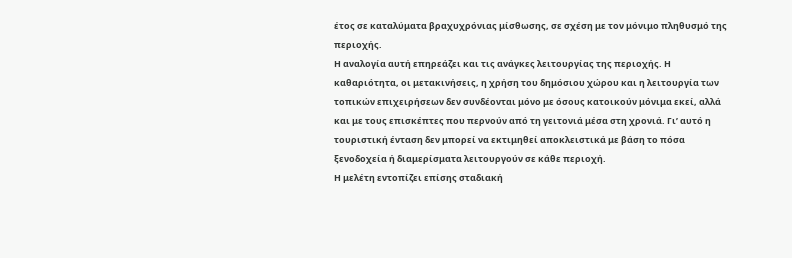έτος σε καταλύματα βραχυχρόνιας μίσθωσης, σε σχέση με τον μόνιμο πληθυσμό της περιοχής.
Η αναλογία αυτή επηρεάζει και τις ανάγκες λειτουργίας της περιοχής. Η καθαριότητα, οι μετακινήσεις, η χρήση του δημόσιου χώρου και η λειτουργία των τοπικών επιχειρήσεων δεν συνδέονται μόνο με όσους κατοικούν μόνιμα εκεί, αλλά και με τους επισκέπτες που περνούν από τη γειτονιά μέσα στη χρονιά. Γι’ αυτό η τουριστική ένταση δεν μπορεί να εκτιμηθεί αποκλειστικά με βάση το πόσα ξενοδοχεία ή διαμερίσματα λειτουργούν σε κάθε περιοχή.
Η μελέτη εντοπίζει επίσης σταδιακή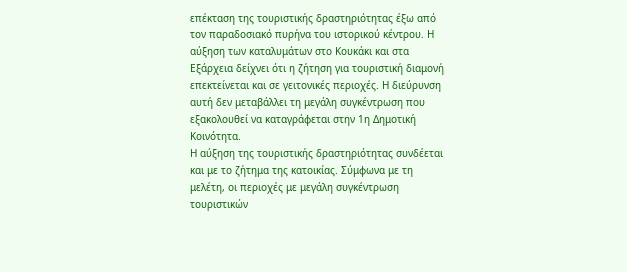επέκταση της τουριστικής δραστηριότητας έξω από τον παραδοσιακό πυρήνα του ιστορικού κέντρου. Η αύξηση των καταλυμάτων στο Κουκάκι και στα Εξάρχεια δείχνει ότι η ζήτηση για τουριστική διαμονή επεκτείνεται και σε γειτονικές περιοχές. Η διεύρυνση αυτή δεν μεταβάλλει τη μεγάλη συγκέντρωση που εξακολουθεί να καταγράφεται στην 1η Δημοτική Κοινότητα.
Η αύξηση της τουριστικής δραστηριότητας συνδέεται και με το ζήτημα της κατοικίας. Σύμφωνα με τη μελέτη, οι περιοχές με μεγάλη συγκέντρωση τουριστικών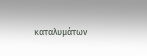καταλυμάτων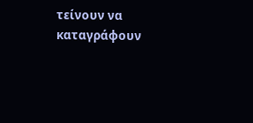τείνουν να καταγράφουν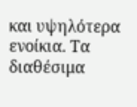και υψηλότερα ενοίκια. Τα διαθέσιμα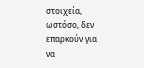στοιχεία, ωστόσο, δεν επαρκούν για να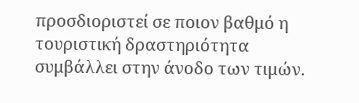προσδιοριστεί σε ποιον βαθμό η τουριστική δραστηριότητα συμβάλλει στην άνοδο των τιμών.